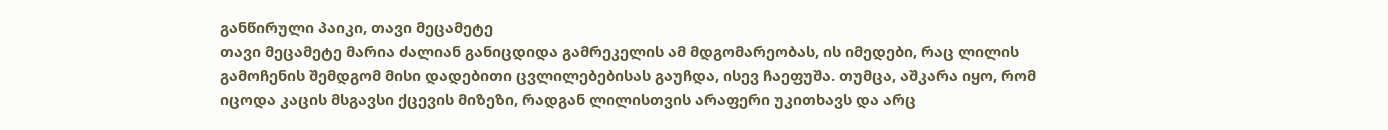განწირული პაიკი, თავი მეცამეტე
თავი მეცამეტე მარია ძალიან განიცდიდა გამრეკელის ამ მდგომარეობას, ის იმედები, რაც ლილის გამოჩენის შემდგომ მისი დადებითი ცვლილებებისას გაუჩდა, ისევ ჩაეფუშა. თუმცა, აშკარა იყო, რომ იცოდა კაცის მსგავსი ქცევის მიზეზი, რადგან ლილისთვის არაფერი უკითხავს და არც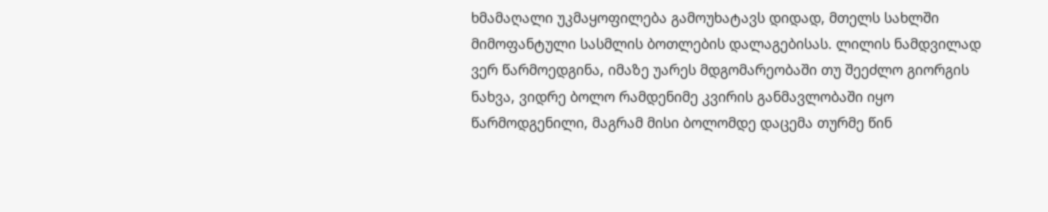ხმამაღალი უკმაყოფილება გამოუხატავს დიდად, მთელს სახლში მიმოფანტული სასმლის ბოთლების დალაგებისას. ლილის ნამდვილად ვერ წარმოედგინა, იმაზე უარეს მდგომარეობაში თუ შეეძლო გიორგის ნახვა, ვიდრე ბოლო რამდენიმე კვირის განმავლობაში იყო წარმოდგენილი, მაგრამ მისი ბოლომდე დაცემა თურმე წინ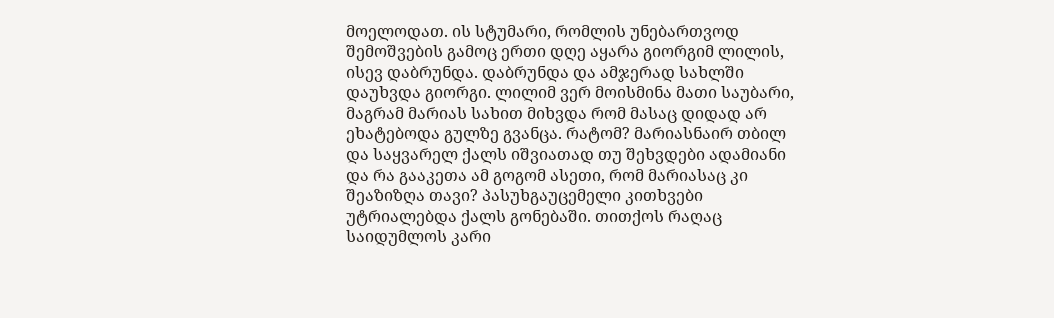მოელოდათ. ის სტუმარი, რომლის უნებართვოდ შემოშვების გამოც ერთი დღე აყარა გიორგიმ ლილის, ისევ დაბრუნდა. დაბრუნდა და ამჯერად სახლში დაუხვდა გიორგი. ლილიმ ვერ მოისმინა მათი საუბარი, მაგრამ მარიას სახით მიხვდა რომ მასაც დიდად არ ეხატებოდა გულზე გვანცა. რატომ? მარიასნაირ თბილ და საყვარელ ქალს იშვიათად თუ შეხვდები ადამიანი და რა გააკეთა ამ გოგომ ასეთი, რომ მარიასაც კი შეაზიზღა თავი? პასუხგაუცემელი კითხვები უტრიალებდა ქალს გონებაში. თითქოს რაღაც საიდუმლოს კარი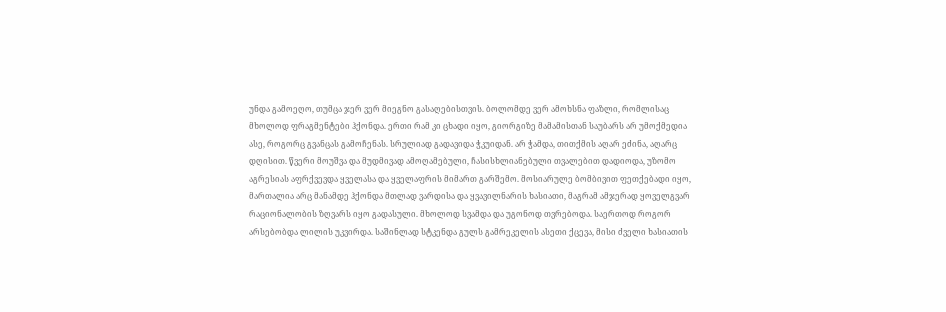უნდა გამოეღო, თუმცა ჯერ ვერ მიეგნო გასაღებისთვის. ბოლომდე ვერ ამოხსნა ფაზლი, რომლისაც მხოლოდ ფრაგმენტები ჰქონდა. ერთი რამ კი ცხადი იყო, გიორგიზე მამამისთან საუბარს არ უმოქმედია ასე, როგორც გვანცას გამოჩენას. სრულიად გადავიდა ჭკუიდან. არ ჭამდა, თითქმის აღარ ეძინა, აღარც დღისით. წვერი მოუშვა და მუდმივად ამოღამებული, ჩასისხლიანებული თვალებით დადიოდა, უზომო აგრესიას აფრქვევდა ყველასა და ყველაფრის მიმართ გარშემო. მოსიარულე ბომბივით ფეთქებადი იყო, მართალია არც მანამდე ჰქონდა მთლად ვარდისა და ყვავილნარის ხასიათი, მაგრამ ამჯერად ყოველგვარ რაციონალობის ზღვარს იყო გადასული. მხოლოდ სვამდა და უგონოდ თვრებოდა. საერთოდ როგორ არსებობდა ლილის უკვირდა. საშინლად სტკენდა გულს გამრეკელის ასეთი ქცევა, მისი ძველი ხასიათის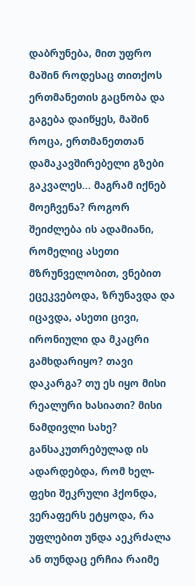დაბრუნება, მით უფრო მაშინ როდესაც თითქოს ერთმანეთის გაცნობა და გაგება დაიწყეს, მაშინ როცა, ერთმანეთთან დამაკავშირებელი გზები გაკვალეს... მაგრამ იქნებ მოეჩვენა? როგორ შეიძლება ის ადამიანი, რომელიც ასეთი მზრუნველობით, ვნებით ეცეკვებოდა, ზრუნავდა და იცავდა, ასეთი ცივი, ირონიული და მკაცრი გამხდარიყო? თავი დაკარგა? თუ ეს იყო მისი რეალური ხასიათი? მისი ნამდივლი სახე? განსაკუთრებულად ის ადარდებდა, რომ ხელ-ფეხი შეკრული ჰქონდა, ვერაფერს ეტყოდა, რა უფლებით უნდა აეკრძალა ან თუნდაც ერჩია რაიმე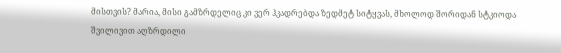მისთვის? მარია, მისი გამზრდელიც კი ვერ ჰკადრებდა ზედმეტ სიტყვას, მხოლოდ შორიდან სტკიოდა შვილივით აღზრდილი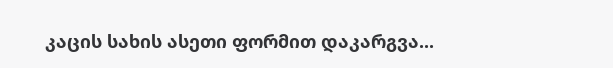კაცის სახის ასეთი ფორმით დაკარგვა...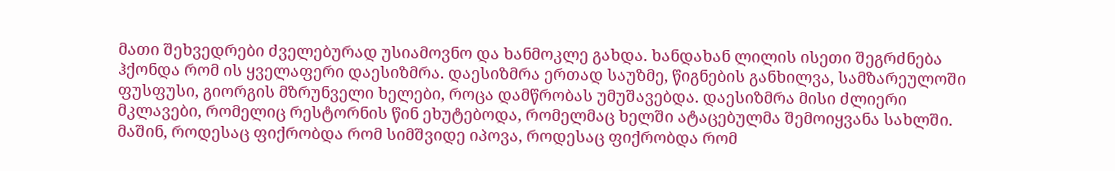მათი შეხვედრები ძველებურად უსიამოვნო და ხანმოკლე გახდა. ხანდახან ლილის ისეთი შეგრძნება ჰქონდა რომ ის ყველაფერი დაესიზმრა. დაესიზმრა ერთად საუზმე, წიგნების განხილვა, სამზარეულოში ფუსფუსი, გიორგის მზრუნველი ხელები, როცა დამწრობას უმუშავებდა. დაესიზმრა მისი ძლიერი მკლავები, რომელიც რესტორნის წინ ეხუტებოდა, რომელმაც ხელში ატაცებულმა შემოიყვანა სახლში. მაშინ, როდესაც ფიქრობდა რომ სიმშვიდე იპოვა, როდესაც ფიქრობდა რომ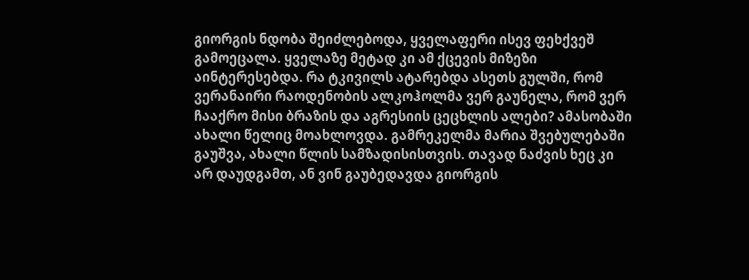გიორგის ნდობა შეიძლებოდა, ყველაფერი ისევ ფეხქვეშ გამოეცალა. ყველაზე მეტად კი ამ ქცევის მიზეზი აინტერესებდა. რა ტკივილს ატარებდა ასეთს გულში, რომ ვერანაირი რაოდენობის ალკოჰოლმა ვერ გაუნელა, რომ ვერ ჩააქრო მისი ბრაზის და აგრესიის ცეცხლის ალები? ამასობაში ახალი წელიც მოახლოვდა. გამრეკელმა მარია შვებულებაში გაუშვა, ახალი წლის სამზადისისთვის. თავად ნაძვის ხეც კი არ დაუდგამთ, ან ვინ გაუბედავდა გიორგის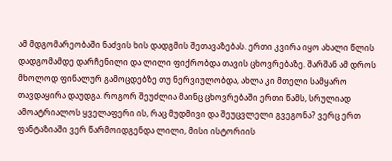ამ მდგომარეობაში ნაძვის ხის დადგმის შეთავაზებას. ერთი კვირა იყო ახალი წლის დადგომამდე დარჩენილი და ლილი ფიქრობდა თავის ცხოვრებაზე. შარშან ამ დროს მხოლოდ ფინალურ გამოცდებზე თუ ნერვიულობდა, ახლა კი მთელი სამყარო თავდაყირა დაუდგა. როგორ შეუძლია მაინც ცხოვრებაში ერთი წამს, სრულიად ამოატრიალოს ყველაფერი ის, რაც მუდმივი და შეუცვლელი გვეგონა? ვერც ერთ ფანტაზიაში ვერ წარმოიდგენდა ლილი, მისი ისტორიის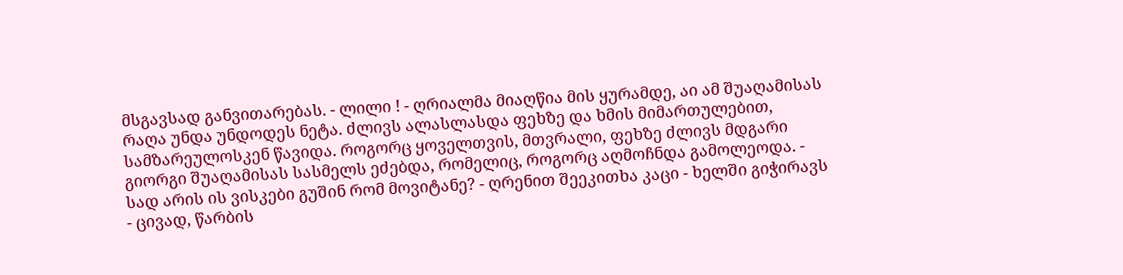მსგავსად განვითარებას. - ლილი ! - ღრიალმა მიაღწია მის ყურამდე, აი ამ შუაღამისას რაღა უნდა უნდოდეს ნეტა. ძლივს ალასლასდა ფეხზე და ხმის მიმართულებით, სამზარეულოსკენ წავიდა. როგორც ყოველთვის, მთვრალი, ფეხზე ძლივს მდგარი გიორგი შუაღამისას სასმელს ეძებდა, რომელიც, როგორც აღმოჩნდა გამოლეოდა. - სად არის ის ვისკები გუშინ რომ მოვიტანე? - ღრენით შეეკითხა კაცი - ხელში გიჭირავს - ცივად, წარბის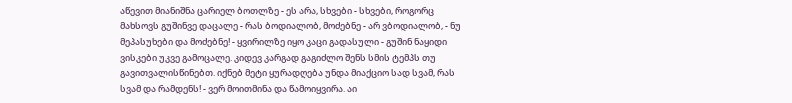აწევით მიანიშნა ცარიელ ბოთლზე - ეს არა, სხვები - სხვები, როგორც მახსოვს გუშინვე დაცალე - რას ბოდიალობ, მოძებნე - არ ვბოდიალობ, - ნუ მეპასუხები და მოძებნე! - ყვირილზე იყო კაცი გადასული - გუშინ ნაყიდი ვისკები უკვე გამოცალე. კიდევ კარგად გაგიძლო შენს სმის ტემპს თუ გავითვალისწინებთ. იქნებ მეტი ყურადღება უნდა მიაქციო სად სვამ, რას სვამ და რამდენს! - ვერ მოითმინა და წამოიყვირა. აი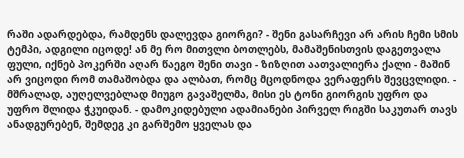რაში ადარდებდა, რამდენს დალევდა გიორგი? - შენი გასარჩევი არ არის ჩემი სმის ტემპი, ადგილი იცოდე! ან მე რო მითვლი ბოთლებს, მამაშენისთვის დაგეთვალა ფული, იქნებ პოკერში აღარ წაეგო შენი თავი - ზიზღით აათვალიერა ქალი - მაშინ არ ვიცოდი რომ თამაშობდა და ალბათ, რომც მცოდნოდა ვერაფერს შევცვლიდი. - მშრალად, აუღელვებლად მიუგო გავაშელმა, მისი ეს ტონი გიორგის უფრო და უფრო შლიდა ჭკუიდან. - დამოკიდებული ადამიანები პირველ რიგში საკუთარ თავს ანადგურებენ, შემდეგ კი გარშემო ყველას და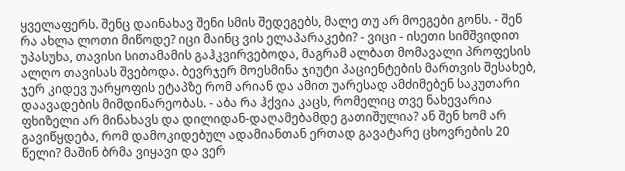ყველაფერს. შენც დაინახავ შენი სმის შედეგებს, მალე თუ არ მოეგები გონს. - შენ რა ახლა ლოთი მიწოდე? იცი მაინც ვის ელაპარაკები? - ვიცი - ისეთი სიმშვიდით უპასუხა, თავისი სითამამის გაჰკვირვებოდა, მაგრამ ალბათ მომავალი პროფესის ალღო თავისას შვებოდა. ბევრჯერ მოესმინა ჯიუტი პაციენტების მართვის შესახებ, ჯერ კიდევ უარყოფის ეტაპზე რომ არიან და ამით უარესად ამძიმებენ საკუთარი დაავადების მიმდინარეობას. - აბა რა ჰქვია კაცს, რომელიც თვე ნახევარია ფხიზელი არ მინახავს და დილიდან-დაღამებამდე გათიშულია? ან შენ ხომ არ გავიწყდება, რომ დამოკიდებულ ადამიანთან ერთად გავატარე ცხოვრების 20 წელი? მაშინ ბრმა ვიყავი და ვერ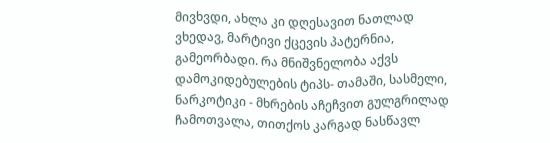მივხვდი, ახლა კი დღესავით ნათლად ვხედავ, მარტივი ქცევის პატერნია, გამეორბადი. რა მნიშვნელობა აქვს დამოკიდებულების ტიპს- თამაში, სასმელი, ნარკოტიკი - მხრების აჩეჩვით გულგრილად ჩამოთვალა, თითქოს კარგად ნასწავლ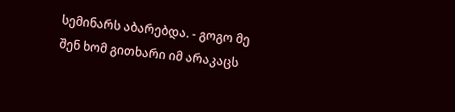სემინარს აბარებდა. - გოგო მე შენ ხომ გითხარი იმ არაკაცს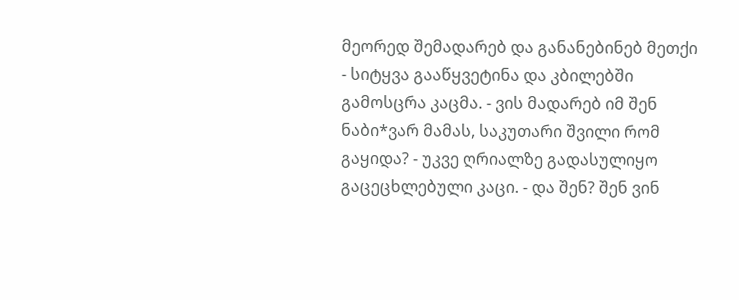მეორედ შემადარებ და განანებინებ მეთქი - სიტყვა გააწყვეტინა და კბილებში გამოსცრა კაცმა. - ვის მადარებ იმ შენ ნაბი*ვარ მამას, საკუთარი შვილი რომ გაყიდა? - უკვე ღრიალზე გადასულიყო გაცეცხლებული კაცი. - და შენ? შენ ვინ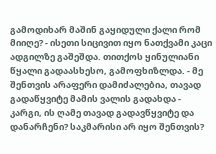გამოდიხარ მაშინ გაყიდული ქალი რომ მიიღე? - ისეთი სიცივით იყო ნათქვამი კაცი ადგილზე გაშეშდა. თითქოს ყინულიანი წყალი გადაასხესო, გამოფხიზლდა. - მე შენთვის არაფერი დამიძალებია, თავად გადაწყვიტე მამის ვალის გადახდა - კარგი, ის ღამე თავად გადავწყვიტე და დანარჩენი? საკმარისი არ იყო შენთვის?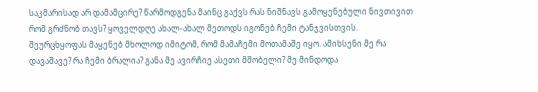საკმარისად არ დამამცირე? წარმოდგენა მაინც გაქვს რას ნიშნავს გამოყენებული ნივთივით რომ გრძნობ თავს? ყოველდღე ახალ-ახალ მეთოდს იგონებ ჩემი ტანჯვისთვის. შეურცხყოფას მაყენებ მხოლოდ იმიტომ, რომ მამაჩემი მოთამაშე იყო. ამიხსენი მე რა დავაშავე? რა ჩემი ბრალია? განა მე ავირჩიე ასეთი მშობელი? მე მინდოდა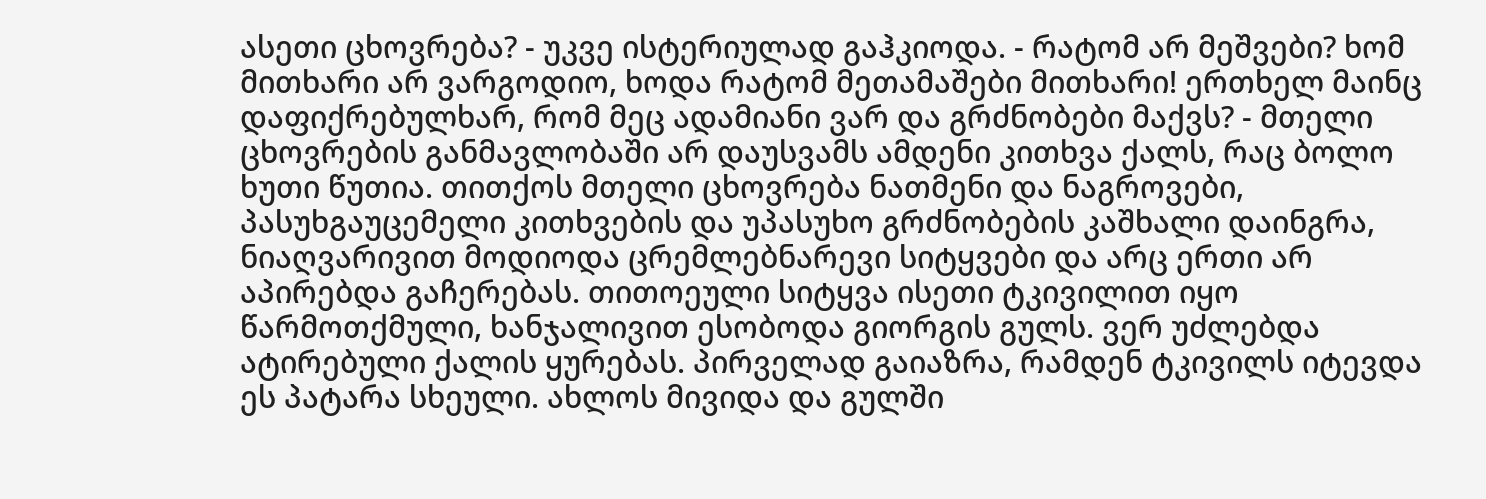ასეთი ცხოვრება? - უკვე ისტერიულად გაჰკიოდა. - რატომ არ მეშვები? ხომ მითხარი არ ვარგოდიო, ხოდა რატომ მეთამაშები მითხარი! ერთხელ მაინც დაფიქრებულხარ, რომ მეც ადამიანი ვარ და გრძნობები მაქვს? - მთელი ცხოვრების განმავლობაში არ დაუსვამს ამდენი კითხვა ქალს, რაც ბოლო ხუთი წუთია. თითქოს მთელი ცხოვრება ნათმენი და ნაგროვები, პასუხგაუცემელი კითხვების და უპასუხო გრძნობების კაშხალი დაინგრა, ნიაღვარივით მოდიოდა ცრემლებნარევი სიტყვები და არც ერთი არ აპირებდა გაჩერებას. თითოეული სიტყვა ისეთი ტკივილით იყო წარმოთქმული, ხანჯალივით ესობოდა გიორგის გულს. ვერ უძლებდა ატირებული ქალის ყურებას. პირველად გაიაზრა, რამდენ ტკივილს იტევდა ეს პატარა სხეული. ახლოს მივიდა და გულში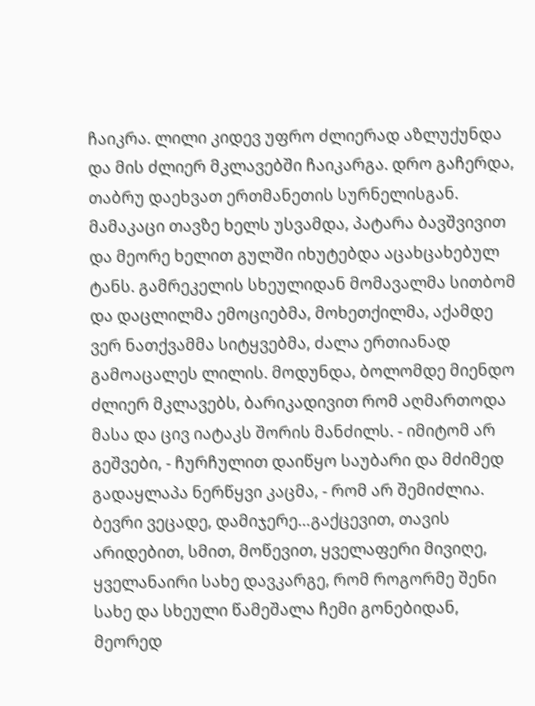ჩაიკრა. ლილი კიდევ უფრო ძლიერად აზლუქუნდა და მის ძლიერ მკლავებში ჩაიკარგა. დრო გაჩერდა, თაბრუ დაეხვათ ერთმანეთის სურნელისგან. მამაკაცი თავზე ხელს უსვამდა, პატარა ბავშვივით და მეორე ხელით გულში იხუტებდა აცახცახებულ ტანს. გამრეკელის სხეულიდან მომავალმა სითბომ და დაცლილმა ემოციებმა, მოხეთქილმა, აქამდე ვერ ნათქვამმა სიტყვებმა, ძალა ერთიანად გამოაცალეს ლილის. მოდუნდა, ბოლომდე მიენდო ძლიერ მკლავებს, ბარიკადივით რომ აღმართოდა მასა და ცივ იატაკს შორის მანძილს. - იმიტომ არ გეშვები, - ჩურჩულით დაიწყო საუბარი და მძიმედ გადაყლაპა ნერწყვი კაცმა, - რომ არ შემიძლია. ბევრი ვეცადე, დამიჯერე…გაქცევით, თავის არიდებით, სმით, მოწევით, ყველაფერი მივიღე, ყველანაირი სახე დავკარგე, რომ როგორმე შენი სახე და სხეული წამეშალა ჩემი გონებიდან, მეორედ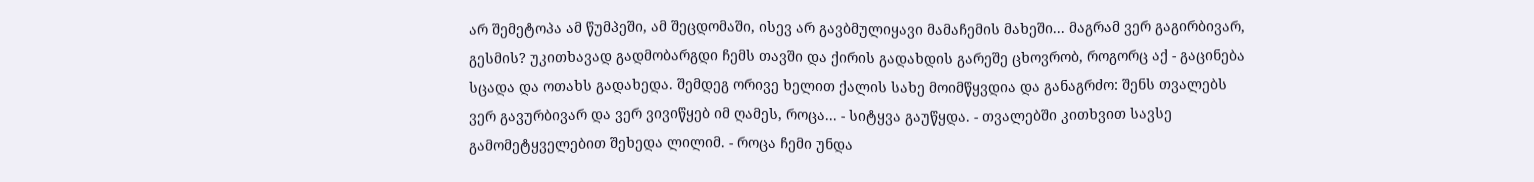არ შემეტოპა ამ წუმპეში, ამ შეცდომაში, ისევ არ გავბმულიყავი მამაჩემის მახეში... მაგრამ ვერ გაგირბივარ, გესმის? უკითხავად გადმობარგდი ჩემს თავში და ქირის გადახდის გარეშე ცხოვრობ, როგორც აქ - გაცინება სცადა და ოთახს გადახედა. შემდეგ ორივე ხელით ქალის სახე მოიმწყვდია და განაგრძო: შენს თვალებს ვერ გავურბივარ და ვერ ვივიწყებ იმ ღამეს, როცა... - სიტყვა გაუწყდა. - თვალებში კითხვით სავსე გამომეტყველებით შეხედა ლილიმ. - როცა ჩემი უნდა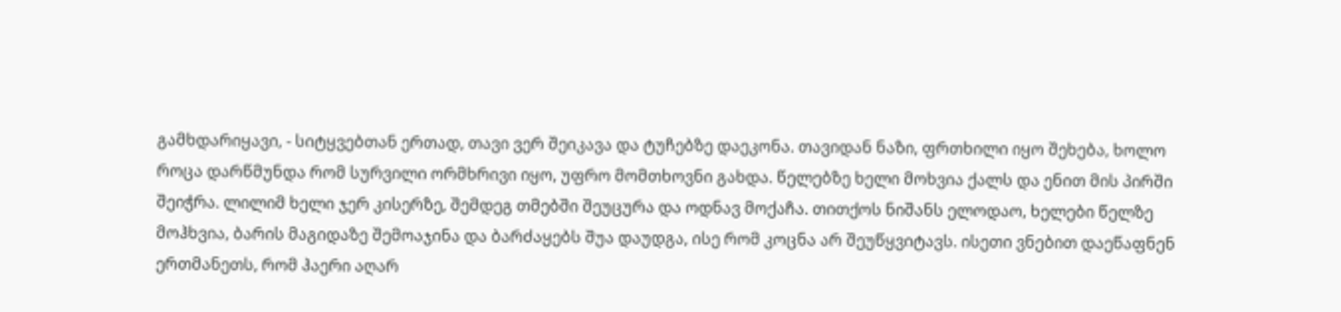გამხდარიყავი, - სიტყვებთან ერთად, თავი ვერ შეიკავა და ტუჩებზე დაეკონა. თავიდან ნაზი, ფრთხილი იყო შეხება, ხოლო როცა დარწმუნდა რომ სურვილი ორმხრივი იყო, უფრო მომთხოვნი გახდა. წელებზე ხელი მოხვია ქალს და ენით მის პირში შეიჭრა. ლილიმ ხელი ჯერ კისერზე, შემდეგ თმებში შეუცურა და ოდნავ მოქაჩა. თითქოს ნიშანს ელოდაო, ხელები წელზე მოჰხვია, ბარის მაგიდაზე შემოაჯინა და ბარძაყებს შუა დაუდგა, ისე რომ კოცნა არ შეუწყვიტავს. ისეთი ვნებით დაეწაფნენ ერთმანეთს, რომ ჰაერი აღარ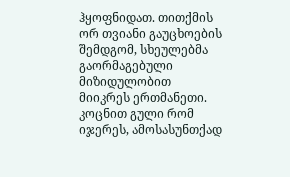ჰყოფნიდათ. თითქმის ორ თვიანი გაუცხოების შემდგომ, სხეულებმა გაორმაგებული მიზიდულობით მიიკრეს ერთმანეთი. კოცნით გული რომ იჯერეს, ამოსასუნთქად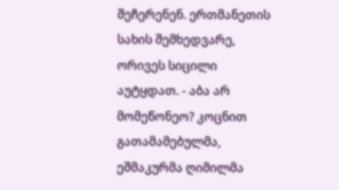შეჩერენენ. ერთმანეთის სახის შემხედვარე, ორივეს სიცილი აუტყდათ. - აბა არ მომეწონეო? კოცნით გათამამებულმა, ეშმაკურმა ღიმილმა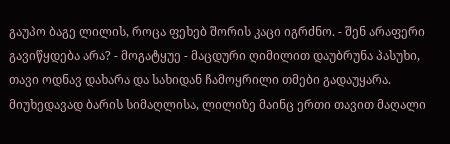გაუპო ბაგე ლილის, როცა ფეხებ შორის კაცი იგრძნო. - შენ არაფერი გავიწყდება არა? - მოგატყუე - მაცდური ღიმილით დაუბრუნა პასუხი, თავი ოდნავ დახარა და სახიდან ჩამოყრილი თმები გადაუყარა. მიუხედავად ბარის სიმაღლისა, ლილიზე მაინც ერთი თავით მაღალი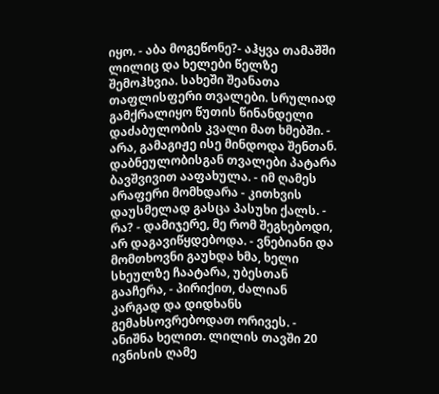იყო. - აბა მოგეწონე?- აჰყვა თამაშში ლილიც და ხელები წელზე შემოჰხვია. სახეში შეანათა თაფლისფერი თვალები. სრულიად გამქრალიყო წუთის წინანდელი დაძაბულობის კვალი მათ ხმებში. - არა, გამაგიჟე ისე მინდოდა შენთან. დაბნეულობისგან თვალები პატარა ბავშვივით ააფახულა. - იმ ღამეს არაფერი მომხდარა - კითხვის დაუსმელად გასცა პასუხი ქალს. - რა? - დამიჯერე, მე რომ შეგხებოდი, არ დაგავიწყდებოდა. - ვნებიანი და მომთხოვნი გაუხდა ხმა, ხელი სხეულზე ჩაატარა, უბესთან გააჩერა, - პირიქით, ძალიან კარგად და დიდხანს გემახსოვრებოდათ ორივეს. - ანიშნა ხელით. ლილის თავში 20 ივნისის ღამე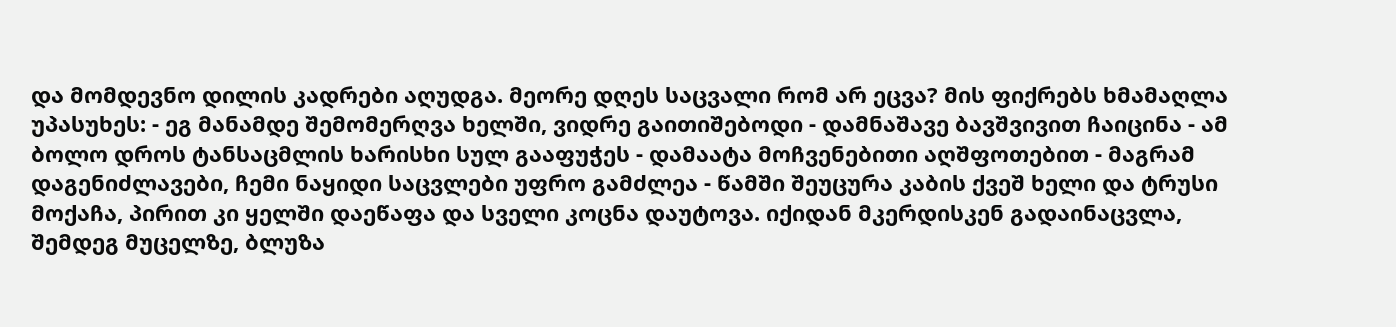და მომდევნო დილის კადრები აღუდგა. მეორე დღეს საცვალი რომ არ ეცვა? მის ფიქრებს ხმამაღლა უპასუხეს: - ეგ მანამდე შემომერღვა ხელში, ვიდრე გაითიშებოდი - დამნაშავე ბავშვივით ჩაიცინა - ამ ბოლო დროს ტანსაცმლის ხარისხი სულ გააფუჭეს - დამაატა მოჩვენებითი აღშფოთებით - მაგრამ დაგენიძლავები, ჩემი ნაყიდი საცვლები უფრო გამძლეა - წამში შეუცურა კაბის ქვეშ ხელი და ტრუსი მოქაჩა, პირით კი ყელში დაეწაფა და სველი კოცნა დაუტოვა. იქიდან მკერდისკენ გადაინაცვლა, შემდეგ მუცელზე, ბლუზა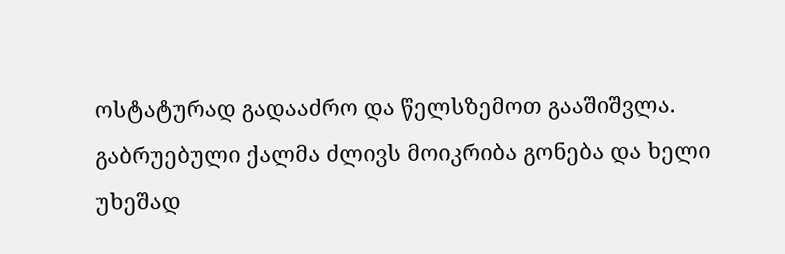ოსტატურად გადააძრო და წელსზემოთ გააშიშვლა. გაბრუებული ქალმა ძლივს მოიკრიბა გონება და ხელი უხეშად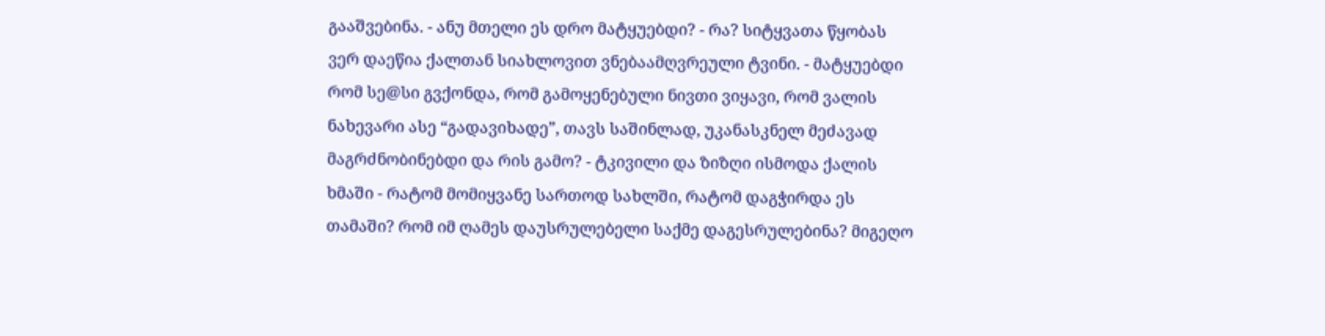გააშვებინა. - ანუ მთელი ეს დრო მატყუებდი? - რა? სიტყვათა წყობას ვერ დაეწია ქალთან სიახლოვით ვნებაამღვრეული ტვინი. - მატყუებდი რომ სე@სი გვქონდა, რომ გამოყენებული ნივთი ვიყავი, რომ ვალის ნახევარი ასე “გადავიხადე”, თავს საშინლად, უკანასკნელ მეძავად მაგრძნობინებდი და რის გამო? - ტკივილი და ზიზღი ისმოდა ქალის ხმაში - რატომ მომიყვანე სართოდ სახლში, რატომ დაგჭირდა ეს თამაში? რომ იმ ღამეს დაუსრულებელი საქმე დაგესრულებინა? მიგეღო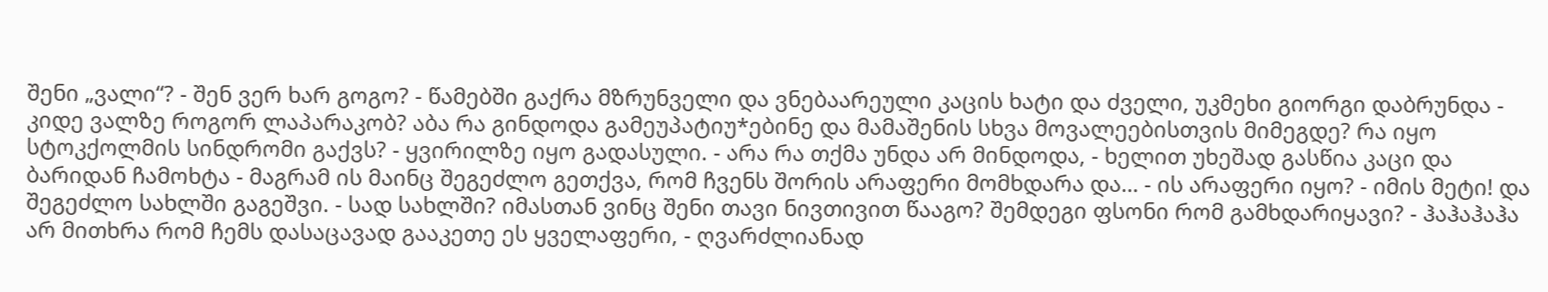შენი „ვალი“? - შენ ვერ ხარ გოგო? - წამებში გაქრა მზრუნველი და ვნებაარეული კაცის ხატი და ძველი, უკმეხი გიორგი დაბრუნდა - კიდე ვალზე როგორ ლაპარაკობ? აბა რა გინდოდა გამეუპატიუ*ებინე და მამაშენის სხვა მოვალეებისთვის მიმეგდე? რა იყო სტოკქოლმის სინდრომი გაქვს? - ყვირილზე იყო გადასული. - არა რა თქმა უნდა არ მინდოდა, - ხელით უხეშად გასწია კაცი და ბარიდან ჩამოხტა - მაგრამ ის მაინც შეგეძლო გეთქვა, რომ ჩვენს შორის არაფერი მომხდარა და… - ის არაფერი იყო? - იმის მეტი! და შეგეძლო სახლში გაგეშვი. - სად სახლში? იმასთან ვინც შენი თავი ნივთივით წააგო? შემდეგი ფსონი რომ გამხდარიყავი? - ჰაჰაჰაჰა არ მითხრა რომ ჩემს დასაცავად გააკეთე ეს ყველაფერი, - ღვარძლიანად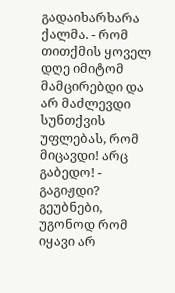გადაიხარხარა ქალმა. - რომ თითქმის ყოველ დღე იმიტომ მამცირებდი და არ მაძლევდი სუნთქვის უფლებას, რომ მიცავდი! არც გაბედო! - გაგიჟდი? გეუბნები, უგონოდ რომ იყავი არ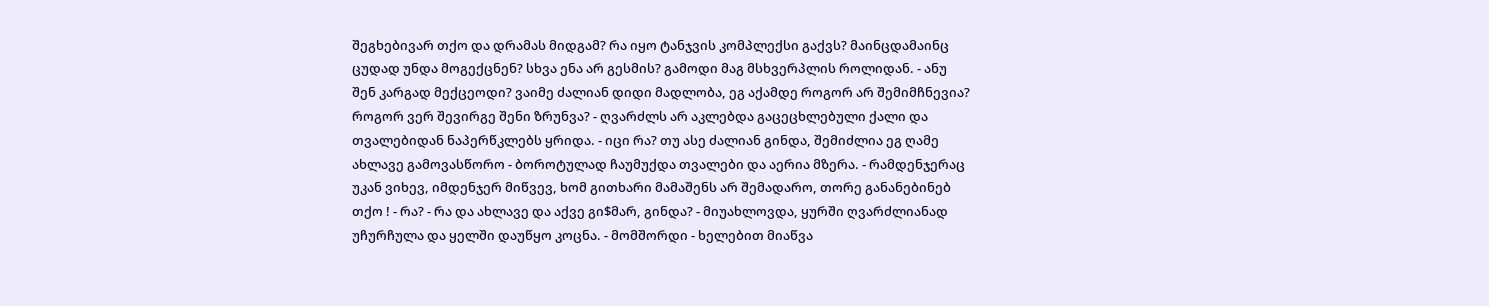შეგხებივარ თქო და დრამას მიდგამ? რა იყო ტანჯვის კომპლექსი გაქვს? მაინცდამაინც ცუდად უნდა მოგექცნენ? სხვა ენა არ გესმის? გამოდი მაგ მსხვერპლის როლიდან. - ანუ შენ კარგად მექცეოდი? ვაიმე ძალიან დიდი მადლობა, ეგ აქამდე როგორ არ შემიმჩნევია? როგორ ვერ შევირგე შენი ზრუნვა? - ღვარძლს არ აკლებდა გაცეცხლებული ქალი და თვალებიდან ნაპერწკლებს ყრიდა. - იცი რა? თუ ასე ძალიან გინდა, შემიძლია ეგ ღამე ახლავე გამოვასწორო - ბოროტულად ჩაუმუქდა თვალები და აერია მზერა. - რამდენჯერაც უკან ვიხევ, იმდენჯერ მიწვევ, ხომ გითხარი მამაშენს არ შემადარო, თორე განანებინებ თქო ! - რა? - რა და ახლავე და აქვე გი$მარ, გინდა? - მიუახლოვდა, ყურში ღვარძლიანად უჩურჩულა და ყელში დაუწყო კოცნა. - მომშორდი - ხელებით მიაწვა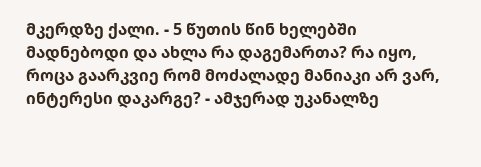მკერდზე ქალი. - 5 წუთის წინ ხელებში მადნებოდი და ახლა რა დაგემართა? რა იყო, როცა გაარკვიე რომ მოძალადე მანიაკი არ ვარ, ინტერესი დაკარგე? - ამჯერად უკანალზე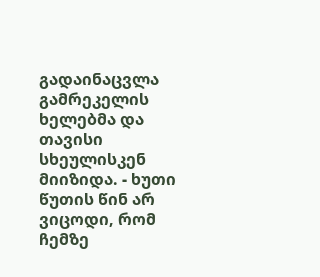გადაინაცვლა გამრეკელის ხელებმა და თავისი სხეულისკენ მიიზიდა. - ხუთი წუთის წინ არ ვიცოდი, რომ ჩემზე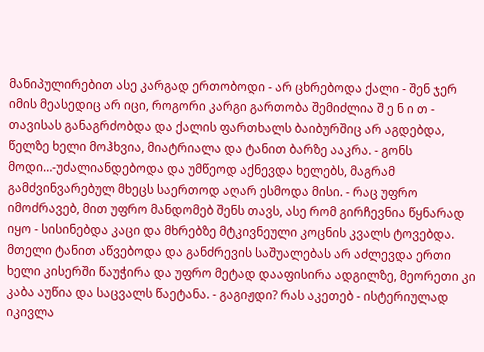მანიპულირებით ასე კარგად ერთობოდი - არ ცხრებოდა ქალი - შენ ჯერ იმის მეასედიც არ იცი, როგორი კარგი გართობა შემიძლია შ ე ნ ი თ - თავისას განაგრძობდა და ქალის ფართხალს ბაიბურშიც არ აგდებდა, წელზე ხელი მოჰხვია, მიატრიალა და ტანით ბარზე ააკრა. - გონს მოდი…-უძალიანდებოდა და უმწეოდ აქნევდა ხელებს, მაგრამ გამძვინვარებულ მხეცს საერთოდ აღარ ესმოდა მისი. - რაც უფრო იმოძრავებ, მით უფრო მანდომებ შენს თავს, ასე რომ გირჩევნია წყნარად იყო - სისინებდა კაცი და მხრებზე მტკივნეული კოცნის კვალს ტოვებდა. მთელი ტანით აწვებოდა და განძრევის საშუალებას არ აძლევდა ერთი ხელი კისერში წაუჭირა და უფრო მეტად დააფისირა ადგილზე, მეორეთი კი კაბა აუწია და საცვალს წაეტანა. - გაგიჟდი? რას აკეთებ - ისტერიულად იკივლა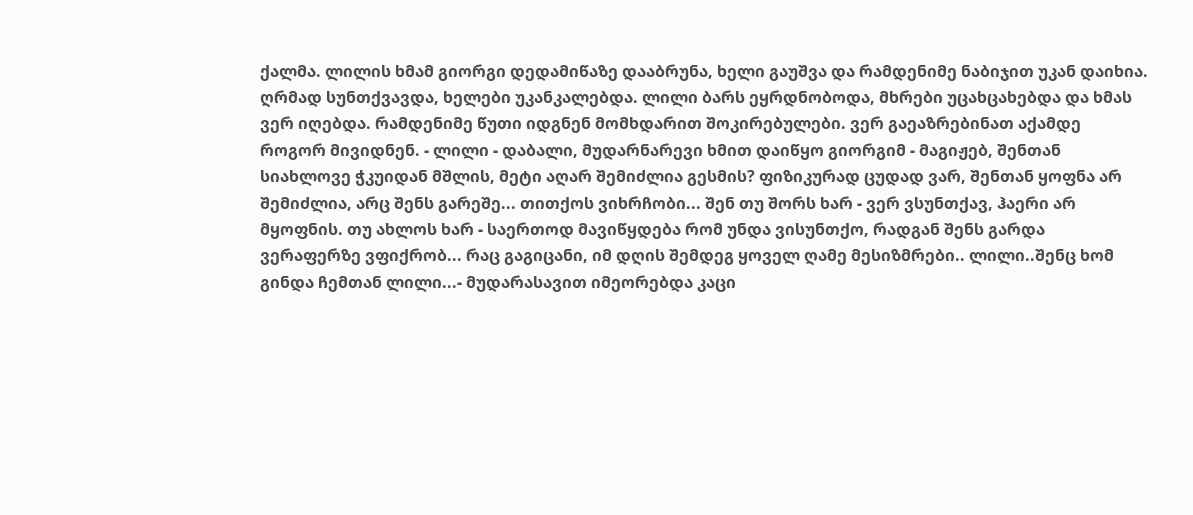ქალმა. ლილის ხმამ გიორგი დედამიწაზე დააბრუნა, ხელი გაუშვა და რამდენიმე ნაბიჯით უკან დაიხია. ღრმად სუნთქვავდა, ხელები უკანკალებდა. ლილი ბარს ეყრდნობოდა, მხრები უცახცახებდა და ხმას ვერ იღებდა. რამდენიმე წუთი იდგნენ მომხდარით შოკირებულები. ვერ გაეაზრებინათ აქამდე როგორ მივიდნენ. - ლილი - დაბალი, მუდარნარევი ხმით დაიწყო გიორგიმ - მაგიჟებ, შენთან სიახლოვე ჭკუიდან მშლის, მეტი აღარ შემიძლია გესმის? ფიზიკურად ცუდად ვარ, შენთან ყოფნა არ შემიძლია, არც შენს გარეშე... თითქოს ვიხრჩობი... შენ თუ შორს ხარ - ვერ ვსუნთქავ, ჰაერი არ მყოფნის. თუ ახლოს ხარ - საერთოდ მავიწყდება რომ უნდა ვისუნთქო, რადგან შენს გარდა ვერაფერზე ვფიქრობ... რაც გაგიცანი, იმ დღის შემდეგ ყოველ ღამე მესიზმრები.. ლილი..შენც ხომ გინდა ჩემთან ლილი...- მუდარასავით იმეორებდა კაცი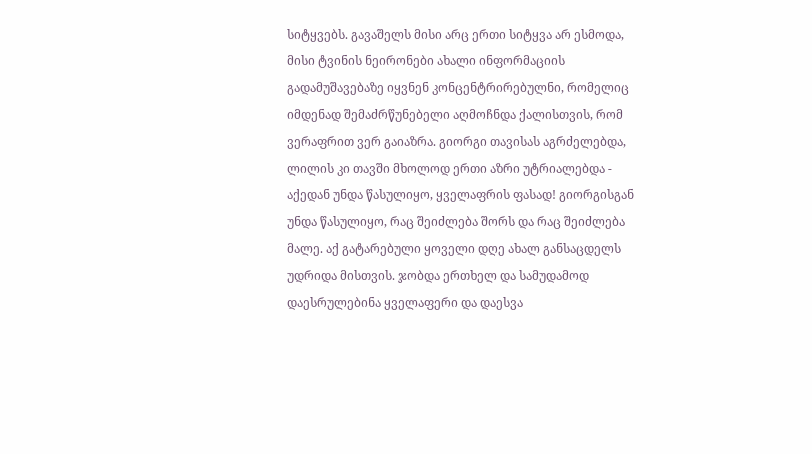სიტყვებს. გავაშელს მისი არც ერთი სიტყვა არ ესმოდა, მისი ტვინის ნეირონები ახალი ინფორმაციის გადამუშავებაზე იყვნენ კონცენტრირებულნი, რომელიც იმდენად შემაძრწუნებელი აღმოჩნდა ქალისთვის, რომ ვერაფრით ვერ გაიაზრა. გიორგი თავისას აგრძელებდა, ლილის კი თავში მხოლოდ ერთი აზრი უტრიალებდა - აქედან უნდა წასულიყო, ყველაფრის ფასად! გიორგისგან უნდა წასულიყო, რაც შეიძლება შორს და რაც შეიძლება მალე. აქ გატარებული ყოველი დღე ახალ განსაცდელს უდრიდა მისთვის. ჯობდა ერთხელ და სამუდამოდ დაესრულებინა ყველაფერი და დაესვა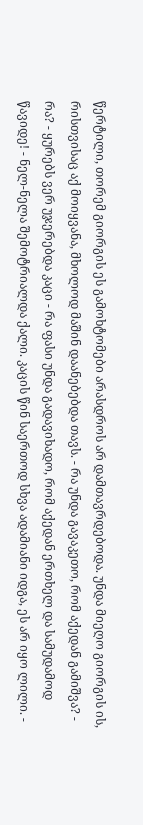წერტილი, თორემ გიორგის ეს გამოხტომები არასდროს არ დამთავრდებოდა. უნდა მიეღო გიორგის ის, რისთვისაც აქ მოიყვანა, მხოლოდ მაშინ დაანებებდა თავს. - რა უნდა გავაკეთო, რომ აქედან გამიშვა? - რა? - ყურებს ვერ უჯერებდა კაცი - რა ფასი უნდა გადავიხადო, რომ აქედან ერთხელ და სამუდამოდ წავიდე! - ნელ-ნელა შემოტრიალდა ქალი. კაცის წინ საერთოდ სხვა ადამიანი იდგა, ეს არ იყო ლილი. -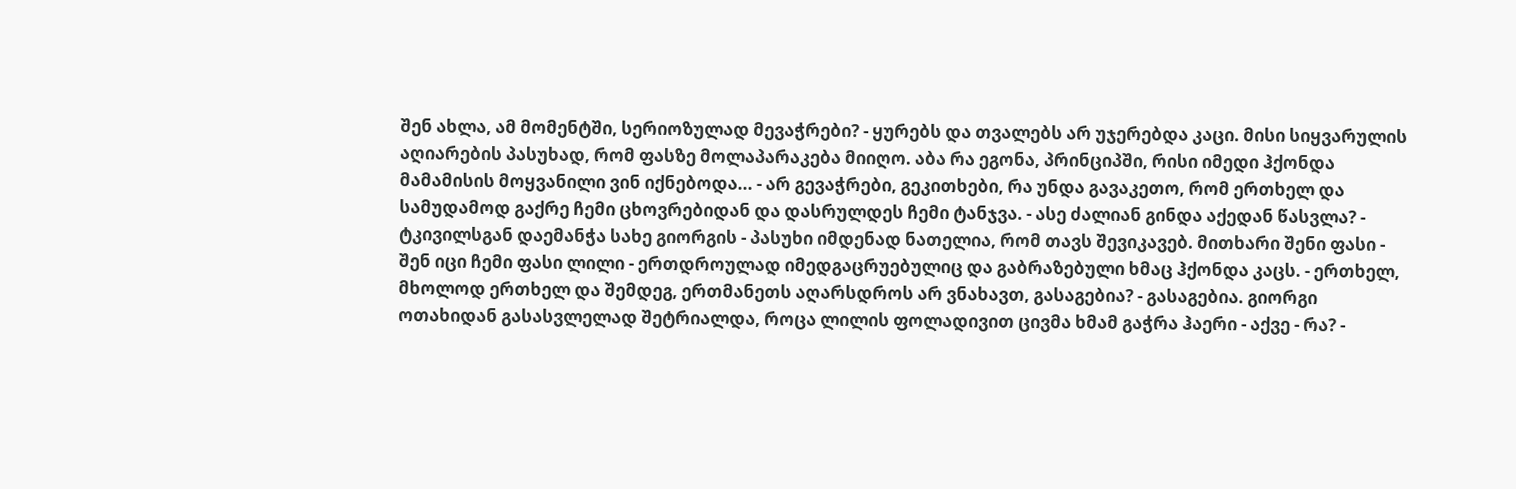შენ ახლა, ამ მომენტში, სერიოზულად მევაჭრები? - ყურებს და თვალებს არ უჯერებდა კაცი. მისი სიყვარულის აღიარების პასუხად, რომ ფასზე მოლაპარაკება მიიღო. აბა რა ეგონა, პრინციპში, რისი იმედი ჰქონდა მამამისის მოყვანილი ვინ იქნებოდა... - არ გევაჭრები, გეკითხები, რა უნდა გავაკეთო, რომ ერთხელ და სამუდამოდ გაქრე ჩემი ცხოვრებიდან და დასრულდეს ჩემი ტანჯვა. - ასე ძალიან გინდა აქედან წასვლა? - ტკივილსგან დაემანჭა სახე გიორგის - პასუხი იმდენად ნათელია, რომ თავს შევიკავებ. მითხარი შენი ფასი - შენ იცი ჩემი ფასი ლილი - ერთდროულად იმედგაცრუებულიც და გაბრაზებული ხმაც ჰქონდა კაცს. - ერთხელ, მხოლოდ ერთხელ და შემდეგ, ერთმანეთს აღარსდროს არ ვნახავთ, გასაგებია? - გასაგებია. გიორგი ოთახიდან გასასვლელად შეტრიალდა, როცა ლილის ფოლადივით ცივმა ხმამ გაჭრა ჰაერი - აქვე - რა? -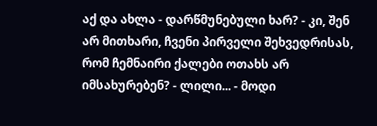აქ და ახლა - დარწმუნებული ხარ? - კი, შენ არ მითხარი, ჩვენი პირველი შეხვედრისას, რომ ჩემნაირი ქალები ოთახს არ იმსახურებენ? - ლილი... - მოდი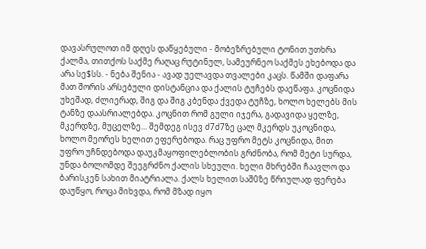დავასრულოთ იმ დღეს დაწყებული - მობეზრებული ტონით უთხრა ქალმა, თითქოს საქმე რაღაც რუტინულ, სამეურნეო საქმეს ეხებოდა და არა სე$სს. - ნება შენია - ავად უელავდა თვალები კაცს. წამში დაფარა მათ შორის არსებული დისტანცია და ქალის ტუჩებს დაეწაფა. კოცნიდა უხეშად, ძლიერად, შიგ და შიგ კბენდა ქვედა ტუჩზე, ხოლო ხელებს მის ტანზე დაასრიალებდა. კოცნით რომ გული იჯერა, გადავიდა ყელზე, მკერდზე, მუცელზე... შემდეგ ისევ ძ7ძ7ზე ცალ მკერდს უკოცნიდა, ხოლო მეორეს ხელით ეფერებოდა. რაც უფრო მეტს კოცნიდა, მით უფრო უჩნდებოდა დაუკმაყოფილებლობის გრძნობა, რომ მეტი სურდა, უნდა ბოლომდე შეეგრძნო ქალის სხეული. ხელი მხრებში ჩაავლო და ბარისკენ სახით მიატრიალა. ქალს ხელით საშ0ზე წრიულად ფერება დაუწყო, როცა მიხვდა, რომ მზად იყო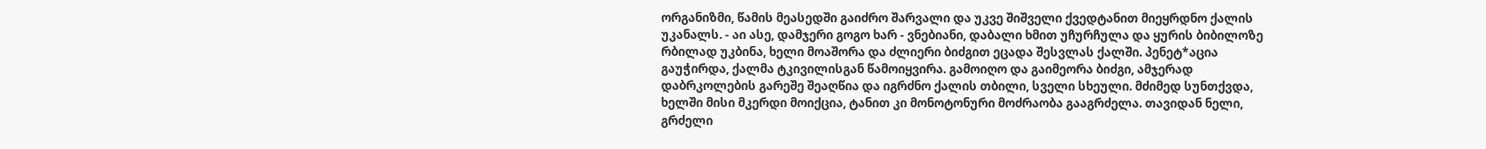ორგანიზმი, წამის მეასედში გაიძრო შარვალი და უკვე შიშველი ქვედტანით მიეყრდნო ქალის უკანალს. - აი ასე, დამჯერი გოგო ხარ - ვნებიანი, დაბალი ხმით უჩურჩულა და ყურის ბიბილოზე რბილად უკბინა, ხელი მოაშორა და ძლიერი ბიძგით ეცადა შესვლას ქალში. პენეტ*აცია გაუჭირდა, ქალმა ტკივილისგან წამოიყვირა. გამოიღო და გაიმეორა ბიძგი, ამჯერად დაბრკოლების გარეშე შეაღწია და იგრძნო ქალის თბილი, სველი სხეული. მძიმედ სუნთქვდა, ხელში მისი მკერდი მოიქცია, ტანით კი მონოტონური მოძრაობა გააგრძელა. თავიდან ნელი, გრძელი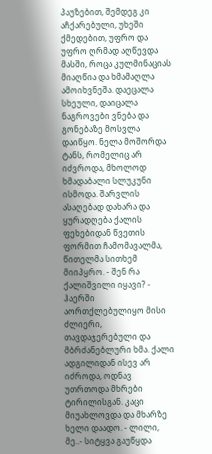პაუზებით, შემდეგ კი აჩქარებული, უხეში ქმედებით, უფრო და უფრო ღრმად აღწევდა მასში, როცა კულმინაციას მიაღწია და ხმამაღლა ამოიხვნეშა. დაეცალა სხეული, დაიცალა ნაგროვები ვნება და გონებაზე მოსვლა დაიწყო. ნელა მოშორდა ტანს, რომელიც არ იძვროდა, მხოლოდ ხმადაბალი სლუკუნი ისმოდა. შარვლის ასაღებად დახარა და ყურადღება ქალის ფეხებიდან წვეთის ფორმით ჩამომავალმა, წითელმა სითხემ მიიპყრო. - შენ რა ქალიშვილი იყავი? - ჰაერში აორთქლებულიყო მისი ძლიერი, თავდაჯერებული და მბრძანებლური ხმა. ქალი ადგილიდან ისევ არ იძროდა, ოდნავ უთრთოდა მხრები ტირილისგან. კაცი მიუახლოვდა და მხარზე ხელი დაადო. - ლილი, მე..- სიტყვა გაუწყდა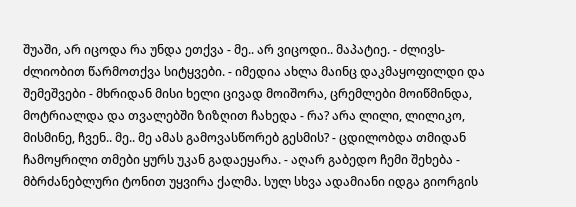შუაში, არ იცოდა რა უნდა ეთქვა - მე.. არ ვიცოდი.. მაპატიე. - ძლივს-ძლიობით წარმოთქვა სიტყვები. - იმედია ახლა მაინც დაკმაყოფილდი და შემეშვები - მხრიდან მისი ხელი ცივად მოიშორა, ცრემლები მოიწმინდა, მოტრიალდა და თვალებში ზიზღით ჩახედა - რა? არა ლილი, ლილიკო, მისმინე, ჩვენ.. მე.. მე ამას გამოვასწორებ გესმის? - ცდილობდა თმიდან ჩამოყრილი თმები ყურს უკან გადაეყარა. - აღარ გაბედო ჩემი შეხება - მბრძანებლური ტონით უყვირა ქალმა. სულ სხვა ადამიანი იდგა გიორგის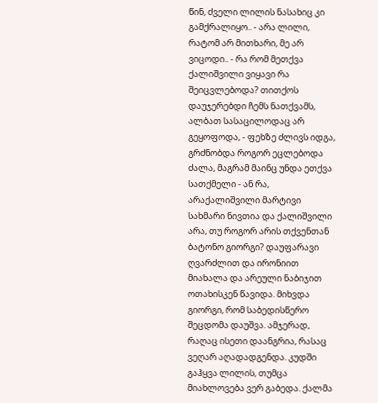წინ, ძველი ლილის ნასახიც კი გამქრალიყო.. - არა ლილი, რატომ არ მითხარი, მე არ ვიცოდი.. - რა რომ მეთქვა ქალიშვილი ვიყავი რა შეიცვლებოდა? თითქოს დაუჯერებდი ჩემს ნათქვამს, ალბათ სასაცილოდაც არ გეყოფოდა, - ფეხზე ძლივს იდგა, გრძნობდა როგორ ეცლებოდა ძალა, მაგრამ მაინც უნდა ეთქვა სათქმელი - ან რა, არაქალიშვილი მარტივი სახმარი ნივთია და ქალიშვილი არა, თუ როგორ არის თქვენთან ბატონო გიორგი? დაუფარავი ღვარძლით და ირონიით მიახალა და არეული ნაბიჯით ოთახისკენ წავიდა. მიხვდა გიორგი, რომ საბედისწერო შეცდომა დაუშვა. ამჯერად, რაღაც ისეთი დაანგრია, რასაც ვეღარ აღადადგენდა. კუდში გაჰყვა ლილის, თუმცა მიახლოვება ვერ გაბედა. ქალმა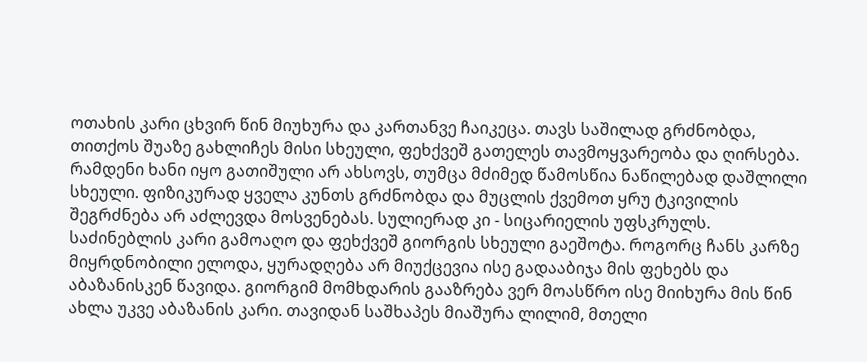ოთახის კარი ცხვირ წინ მიუხურა და კართანვე ჩაიკეცა. თავს საშილად გრძნობდა, თითქოს შუაზე გახლიჩეს მისი სხეული, ფეხქვეშ გათელეს თავმოყვარეობა და ღირსება. რამდენი ხანი იყო გათიშული არ ახსოვს, თუმცა მძიმედ წამოსწია ნაწილებად დაშლილი სხეული. ფიზიკურად ყველა კუნთს გრძნობდა და მუცლის ქვემოთ ყრუ ტკივილის შეგრძნება არ აძლევდა მოსვენებას. სულიერად კი - სიცარიელის უფსკრულს. საძინებლის კარი გამოაღო და ფეხქვეშ გიორგის სხეული გაეშოტა. როგორც ჩანს კარზე მიყრდნობილი ელოდა, ყურადღება არ მიუქცევია ისე გადააბიჯა მის ფეხებს და აბაზანისკენ წავიდა. გიორგიმ მომხდარის გააზრება ვერ მოასწრო ისე მიიხურა მის წინ ახლა უკვე აბაზანის კარი. თავიდან საშხაპეს მიაშურა ლილიმ, მთელი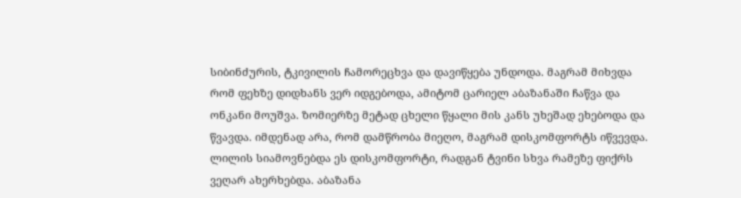სიბინძურის, ტკივილის ჩამორეცხვა და დავიწყება უნდოდა. მაგრამ მიხვდა რომ ფეხზე დიდხანს ვერ იდგებოდა, ამიტომ ცარიელ აბაზანაში ჩაწვა და ონკანი მოუშვა. ზომიერზე მეტად ცხელი წყალი მის კანს უხეშად ეხებოდა და წვავდა. იმდენად არა, რომ დამწრობა მიეღო, მაგრამ დისკომფორტს იწვევდა. ლილის სიამოვნებდა ეს დისკომფორტი, რადგან ტვინი სხვა რამეზე ფიქრს ვეღარ ახერხებდა. აბაზანა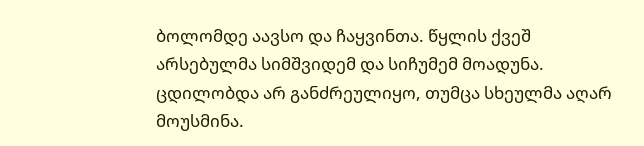ბოლომდე აავსო და ჩაყვინთა. წყლის ქვეშ არსებულმა სიმშვიდემ და სიჩუმემ მოადუნა. ცდილობდა არ განძრეულიყო, თუმცა სხეულმა აღარ მოუსმინა.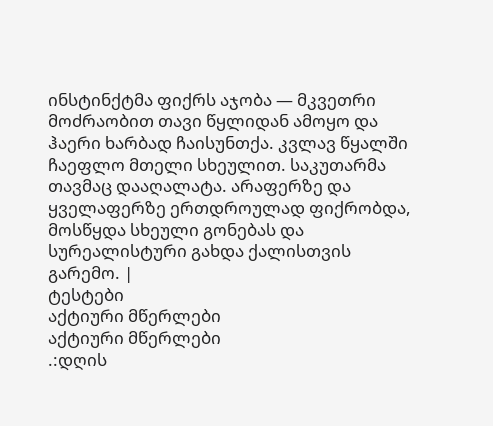ინსტინქტმა ფიქრს აჯობა — მკვეთრი მოძრაობით თავი წყლიდან ამოყო და ჰაერი ხარბად ჩაისუნთქა. კვლავ წყალში ჩაეფლო მთელი სხეულით. საკუთარმა თავმაც დააღალატა. არაფერზე და ყველაფერზე ერთდროულად ფიქრობდა, მოსწყდა სხეული გონებას და სურეალისტური გახდა ქალისთვის გარემო. |
ტესტები
აქტიური მწერლები
აქტიური მწერლები
.:დღის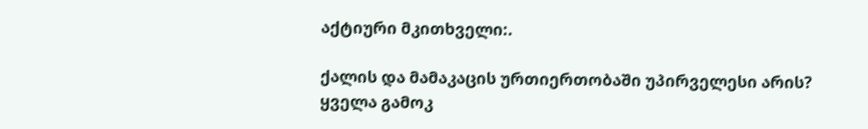აქტიური მკითხველი:.

ქალის და მამაკაცის ურთიერთობაში უპირველესი არის?
ყველა გამოკ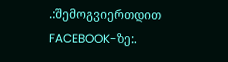.:შემოგვიერთდით FACEBOOK-ზე:.